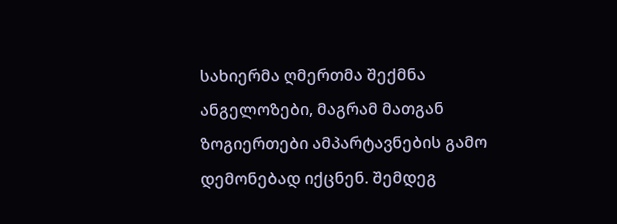სახიერმა ღმერთმა შექმნა ანგელოზები, მაგრამ მათგან ზოგიერთები ამპარტავნების გამო დემონებად იქცნენ. შემდეგ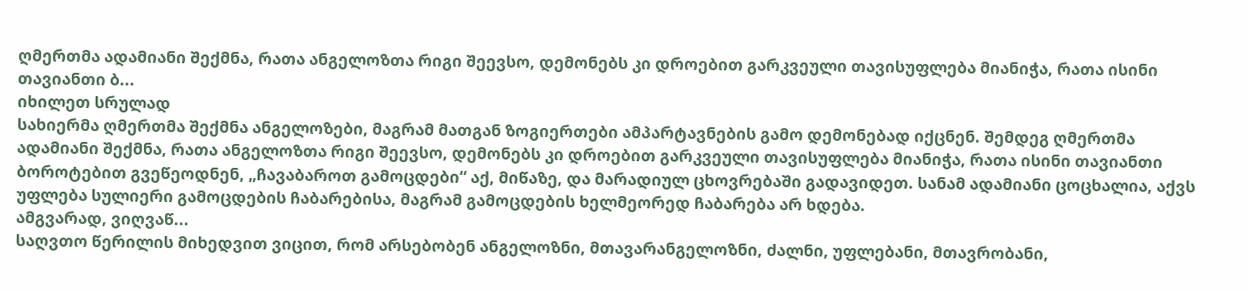ღმერთმა ადამიანი შექმნა, რათა ანგელოზთა რიგი შეევსო, დემონებს კი დროებით გარკვეული თავისუფლება მიანიჭა, რათა ისინი თავიანთი ბ...
იხილეთ სრულად
სახიერმა ღმერთმა შექმნა ანგელოზები, მაგრამ მათგან ზოგიერთები ამპარტავნების გამო დემონებად იქცნენ. შემდეგ ღმერთმა ადამიანი შექმნა, რათა ანგელოზთა რიგი შეევსო, დემონებს კი დროებით გარკვეული თავისუფლება მიანიჭა, რათა ისინი თავიანთი ბოროტებით გვეწეოდნენ, „ჩავაბაროთ გამოცდები“ აქ, მიწაზე, და მარადიულ ცხოვრებაში გადავიდეთ. სანამ ადამიანი ცოცხალია, აქვს უფლება სულიერი გამოცდების ჩაბარებისა, მაგრამ გამოცდების ხელმეორედ ჩაბარება არ ხდება.
ამგვარად, ვიღვაწ...
საღვთო წერილის მიხედვით ვიცით, რომ არსებობენ ანგელოზნი, მთავარანგელოზნი, ძალნი, უფლებანი, მთავრობანი,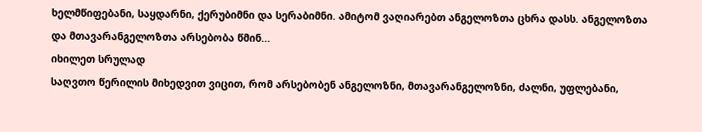ხელმწიფებანი, საყდარნი, ქერუბიმნი და სერაბიმნი. ამიტომ ვაღიარებთ ანგელოზთა ცხრა დასს. ანგელოზთა და მთავარანგელოზთა არსებობა წმინ...
იხილეთ სრულად
საღვთო წერილის მიხედვით ვიცით, რომ არსებობენ ანგელოზნი, მთავარანგელოზნი, ძალნი, უფლებანი,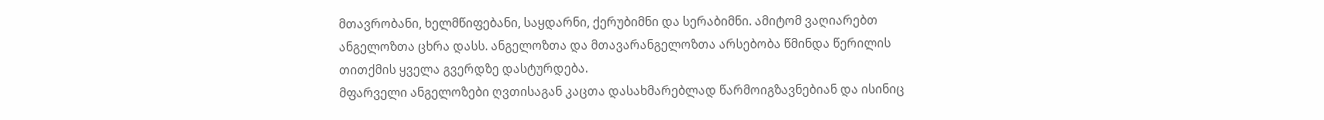მთავრობანი, ხელმწიფებანი, საყდარნი, ქერუბიმნი და სერაბიმნი. ამიტომ ვაღიარებთ ანგელოზთა ცხრა დასს. ანგელოზთა და მთავარანგელოზთა არსებობა წმინდა წერილის თითქმის ყველა გვერდზე დასტურდება.
მფარველი ანგელოზები ღვთისაგან კაცთა დასახმარებლად წარმოიგზავნებიან და ისინიც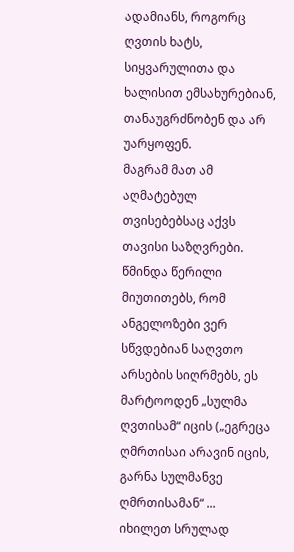ადამიანს, როგორც ღვთის ხატს, სიყვარულითა და ხალისით ემსახურებიან, თანაუგრძნობენ და არ უარყოფენ.
მაგრამ მათ ამ აღმატებულ თვისებებსაც აქვს თავისი საზღვრები. წმინდა წერილი მიუთითებს, რომ ანგელოზები ვერ სწვდებიან საღვთო არსების სიღრმებს, ეს მარტოოდენ „სულმა ღვთისამ“ იცის („ეგრეცა ღმრთისაი არავინ იცის, გარნა სულმანვე ღმრთისამან“ ...
იხილეთ სრულად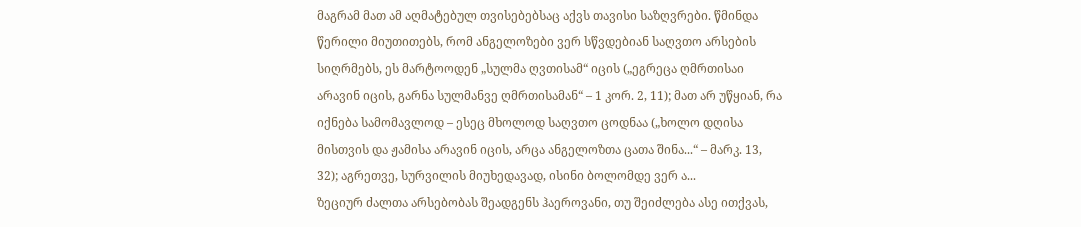მაგრამ მათ ამ აღმატებულ თვისებებსაც აქვს თავისი საზღვრები. წმინდა წერილი მიუთითებს, რომ ანგელოზები ვერ სწვდებიან საღვთო არსების სიღრმებს, ეს მარტოოდენ „სულმა ღვთისამ“ იცის („ეგრეცა ღმრთისაი არავინ იცის, გარნა სულმანვე ღმრთისამან“ – 1 კორ. 2, 11); მათ არ უწყიან, რა იქნება სამომავლოდ – ესეც მხოლოდ საღვთო ცოდნაა („ხოლო დღისა მისთვის და ჟამისა არავინ იცის, არცა ანგელოზთა ცათა შინა...“ – მარკ. 13, 32); აგრეთვე, სურვილის მიუხედავად, ისინი ბოლომდე ვერ ა...
ზეციურ ძალთა არსებობას შეადგენს ჰაეროვანი, თუ შეიძლება ასე ითქვას,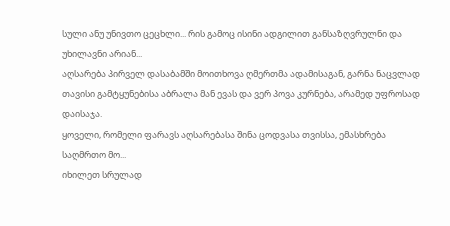სული ანუ უნივთო ცეცხლი... რის გამოც ისინი ადგილით განსაზღვრულნი და უხილავნი არიან...
აღსარება პირველ დასაბამში მოითხოვა ღმერთმა ადამისაგან, გარნა ნაცვლად თავისი გამტყუნებისა აბრალა მან ევას და ვერ პოვა კურნება, არამედ უფროსად დაისაჯა.
ყოველი, რომელი ფარავს აღსარებასა შინა ცოდვასა თვისსა, ემასხრება საღმრთო მო...
იხილეთ სრულად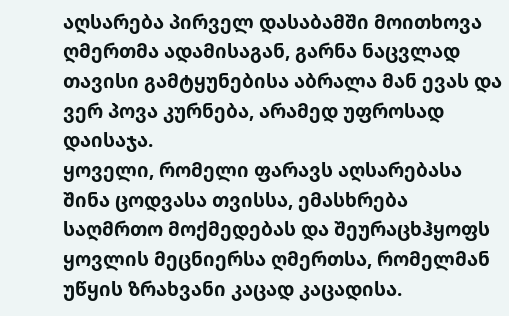აღსარება პირველ დასაბამში მოითხოვა ღმერთმა ადამისაგან, გარნა ნაცვლად თავისი გამტყუნებისა აბრალა მან ევას და ვერ პოვა კურნება, არამედ უფროსად დაისაჯა.
ყოველი, რომელი ფარავს აღსარებასა შინა ცოდვასა თვისსა, ემასხრება საღმრთო მოქმედებას და შეურაცხჰყოფს ყოვლის მეცნიერსა ღმერთსა, რომელმან უწყის ზრახვანი კაცად კაცადისა.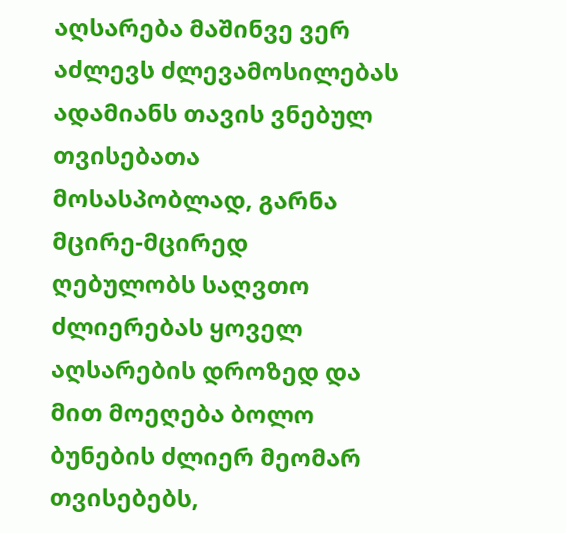აღსარება მაშინვე ვერ აძლევს ძლევამოსილებას ადამიანს თავის ვნებულ თვისებათა მოსასპობლად, გარნა მცირე-მცირედ ღებულობს საღვთო ძლიერებას ყოველ აღსარების დროზედ და მით მოეღება ბოლო ბუნების ძლიერ მეომარ თვისებებს,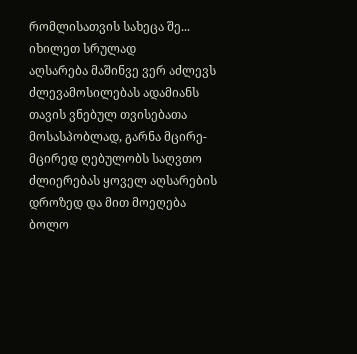რომლისათვის სახეცა შე...
იხილეთ სრულად
აღსარება მაშინვე ვერ აძლევს ძლევამოსილებას ადამიანს თავის ვნებულ თვისებათა მოსასპობლად, გარნა მცირე-მცირედ ღებულობს საღვთო ძლიერებას ყოველ აღსარების დროზედ და მით მოეღება ბოლო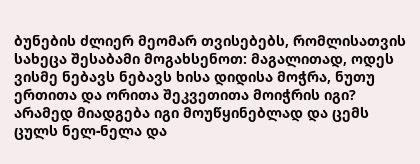ბუნების ძლიერ მეომარ თვისებებს, რომლისათვის სახეცა შესაბამი მოგახსენოთ: მაგალითად, ოდეს ვისმე ნებავს ნებავს ხისა დიდისა მოჭრა, ნუთუ ერთითა და ორითა შეკვეთითა მოიჭრის იგი? არამედ მიადგება იგი მოუწყინებლად და ცემს ცულს ნელ-ნელა და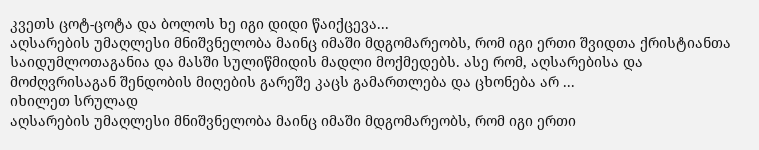კვეთს ცოტ-ცოტა და ბოლოს ხე იგი დიდი წაიქცევა...
აღსარების უმაღლესი მნიშვნელობა მაინც იმაში მდგომარეობს, რომ იგი ერთი შვიდთა ქრისტიანთა საიდუმლოთაგანია და მასში სულიწმიდის მადლი მოქმედებს. ასე რომ, აღსარებისა და მოძღვრისაგან შენდობის მიღების გარეშე კაცს გამართლება და ცხონება არ ...
იხილეთ სრულად
აღსარების უმაღლესი მნიშვნელობა მაინც იმაში მდგომარეობს, რომ იგი ერთი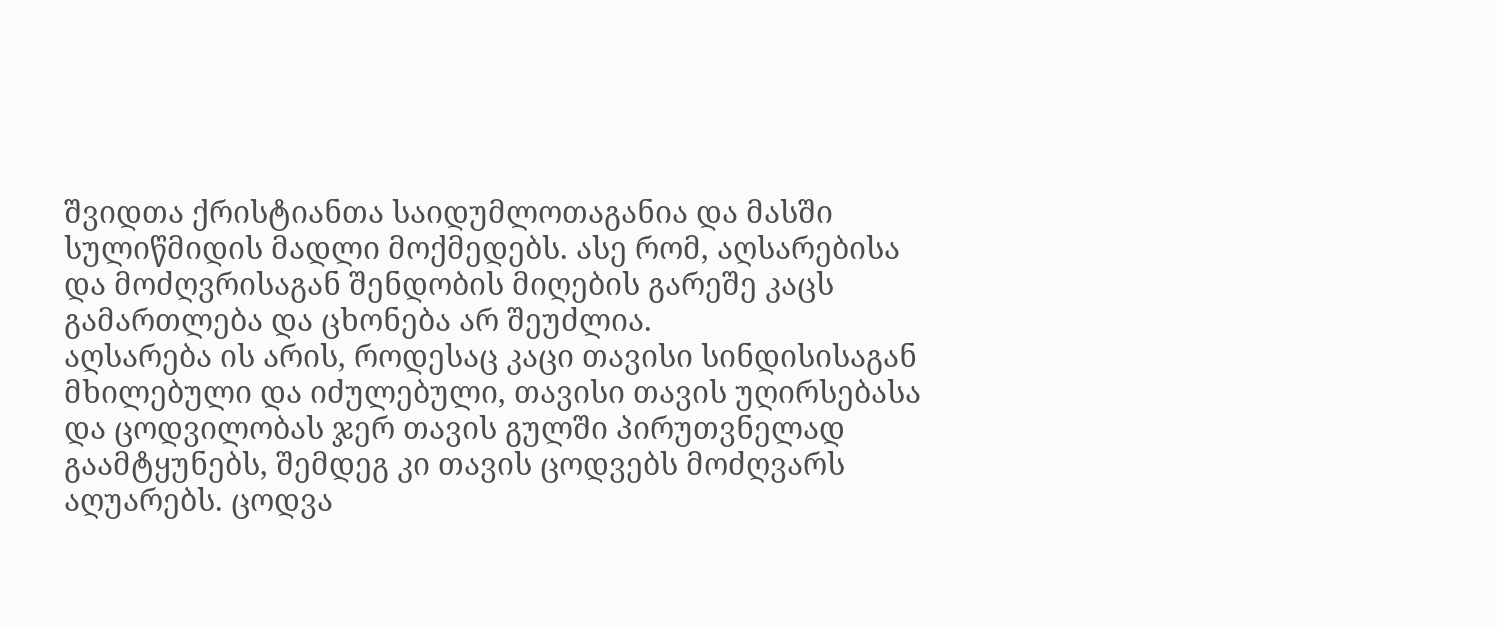შვიდთა ქრისტიანთა საიდუმლოთაგანია და მასში სულიწმიდის მადლი მოქმედებს. ასე რომ, აღსარებისა და მოძღვრისაგან შენდობის მიღების გარეშე კაცს გამართლება და ცხონება არ შეუძლია.
აღსარება ის არის, როდესაც კაცი თავისი სინდისისაგან მხილებული და იძულებული, თავისი თავის უღირსებასა და ცოდვილობას ჯერ თავის გულში პირუთვნელად გაამტყუნებს, შემდეგ კი თავის ცოდვებს მოძღვარს აღუარებს. ცოდვა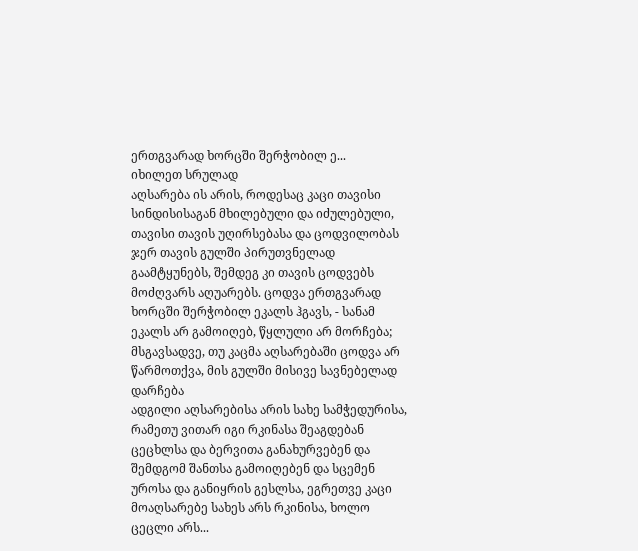ერთგვარად ხორცში შერჭობილ ე...
იხილეთ სრულად
აღსარება ის არის, როდესაც კაცი თავისი სინდისისაგან მხილებული და იძულებული, თავისი თავის უღირსებასა და ცოდვილობას ჯერ თავის გულში პირუთვნელად გაამტყუნებს, შემდეგ კი თავის ცოდვებს მოძღვარს აღუარებს. ცოდვა ერთგვარად ხორცში შერჭობილ ეკალს ჰგავს, - სანამ ეკალს არ გამოიღებ, წყლული არ მორჩება; მსგავსადვე, თუ კაცმა აღსარებაში ცოდვა არ წარმოთქვა, მის გულში მისივე სავნებელად დარჩება
ადგილი აღსარებისა არის სახე სამჭედურისა, რამეთუ ვითარ იგი რკინასა შეაგდებან ცეცხლსა და ბერვითა განახურვებენ და შემდგომ შანთსა გამოიღებენ და სცემენ უროსა და განიყრის გესლსა, ეგრეთვე კაცი მოაღსარებე სახეს არს რკინისა, ხოლო ცეცლი არს...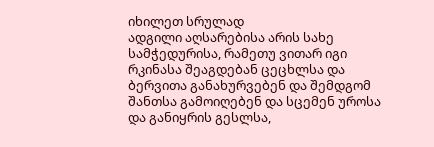იხილეთ სრულად
ადგილი აღსარებისა არის სახე სამჭედურისა, რამეთუ ვითარ იგი რკინასა შეაგდებან ცეცხლსა და ბერვითა განახურვებენ და შემდგომ შანთსა გამოიღებენ და სცემენ უროსა და განიყრის გესლსა,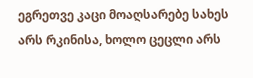ეგრეთვე კაცი მოაღსარებე სახეს არს რკინისა, ხოლო ცეცლი არს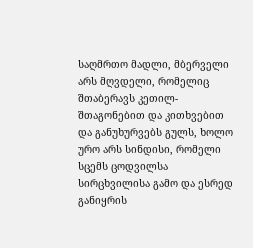საღმრთო მადლი, მბერველი არს მღვდელი, რომელიც შთაბერავს კეთილ-შთაგონებით და კითხვებით და განუხურვებს გულს, ხოლო ურო არს სინდისი, რომელი სცემს ცოდვილსა სირცხვილისა გამო და ესრედ განიყრის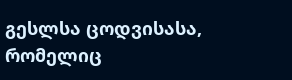გესლსა ცოდვისასა, რომელიც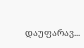დაუფარავ...